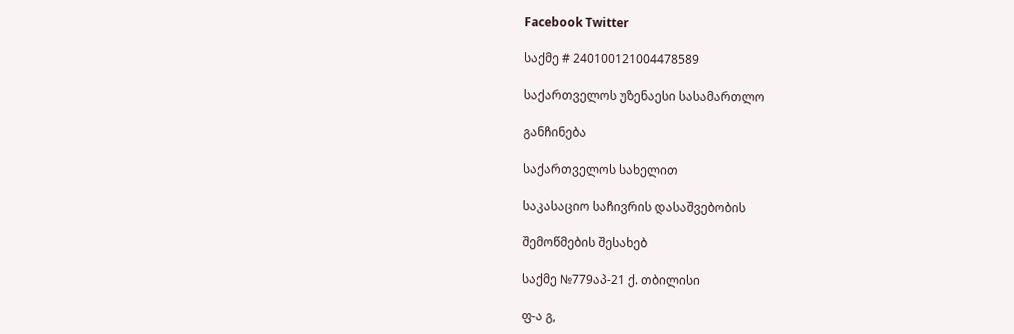Facebook Twitter

საქმე # 240100121004478589

საქართველოს უზენაესი სასამართლო

განჩინება

საქართველოს სახელით

საკასაციო საჩივრის დასაშვებობის

შემოწმების შესახებ

საქმე №779აპ-21 ქ. თბილისი

ფ-ა გ,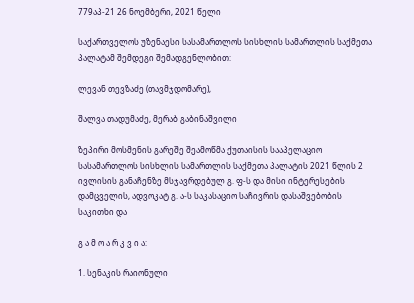779აპ-21 26 ნოემბერი, 2021 წელი

საქართველოს უზენაესი სასამართლოს სისხლის სამართლის საქმეთა პალატამ შემდეგი შემადგენლობით:

ლევან თევზაძე (თავმჯდომარე),

შალვა თადუმაძე, მერაბ გაბინაშვილი

ზეპირი მოსმენის გარეშე შეამოწმა ქუთაისის სააპელაციო სასამართლოს სისხლის სამართლის საქმეთა პალატის 2021 წლის 2 ივლისის განაჩენზე მსჯავრდებულ გ. ფ-ს და მისი ინტერესების დამცველის, ადვოკატ გ. ა-ს საკასაციო საჩივრის დასაშვებობის საკითხი და

გ ა მ ო ა რ კ ვ ი ა:

1. სენაკის რაიონული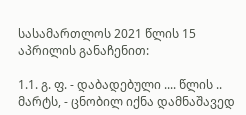სასამართლოს 2021 წლის 15 აპრილის განაჩენით:

1.1. გ. ფ. - დაბადებული .... წლის .. მარტს, - ცნობილ იქნა დამნაშავედ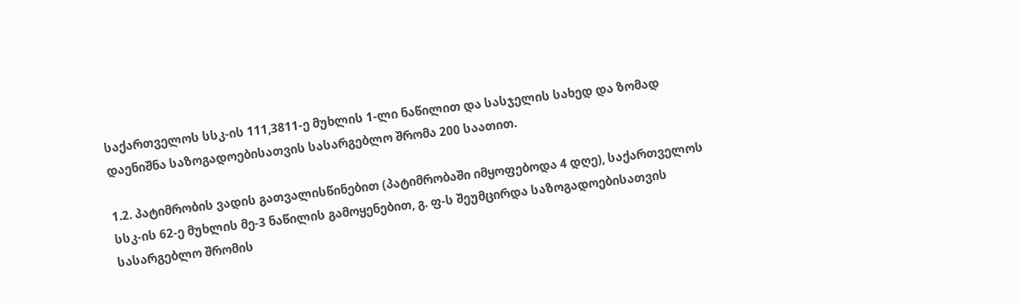საქართველოს სსკ-ის 111,3811-ე მუხლის 1-ლი ნაწილით და სასჯელის სახედ და ზომად დაენიშნა საზოგადოებისათვის სასარგებლო შრომა 200 საათით.

1.2. პატიმრობის ვადის გათვალისწინებით (პატიმრობაში იმყოფებოდა 4 დღე), საქართველოს სსკ-ის 62-ე მუხლის მე-3 ნაწილის გამოყენებით, გ. ფ-ს შეუმცირდა საზოგადოებისათვის სასარგებლო შრომის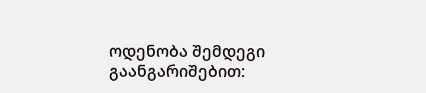ოდენობა შემდეგი გაანგარიშებით: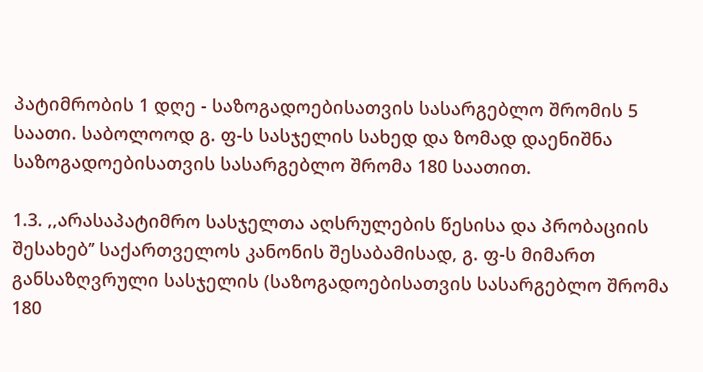პატიმრობის 1 დღე - საზოგადოებისათვის სასარგებლო შრომის 5 საათი. საბოლოოდ გ. ფ-ს სასჯელის სახედ და ზომად დაენიშნა საზოგადოებისათვის სასარგებლო შრომა 180 საათით.

1.3. ,,არასაპატიმრო სასჯელთა აღსრულების წესისა და პრობაციის შესახებ’’ საქართველოს კანონის შესაბამისად, გ. ფ-ს მიმართ განსაზღვრული სასჯელის (საზოგადოებისათვის სასარგებლო შრომა 180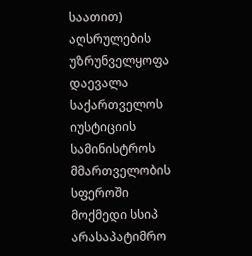საათით) აღსრულების უზრუნველყოფა დაევალა საქართველოს იუსტიციის სამინისტროს მმართველობის სფეროში მოქმედი სსიპ არასაპატიმრო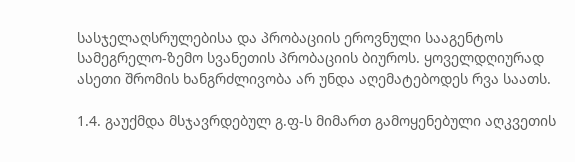სასჯელაღსრულებისა და პრობაციის ეროვნული სააგენტოს სამეგრელო-ზემო სვანეთის პრობაციის ბიუროს. ყოველდღიურად ასეთი შრომის ხანგრძლივობა არ უნდა აღემატებოდეს რვა საათს.

1.4. გაუქმდა მსჯავრდებულ გ.ფ-ს მიმართ გამოყენებული აღკვეთის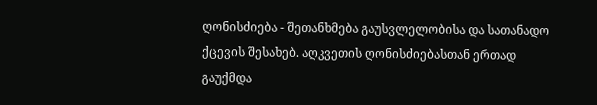ღონისძიება - შეთანხმება გაუსვლელობისა და სათანადო ქცევის შესახებ. აღკვეთის ღონისძიებასთან ერთად გაუქმდა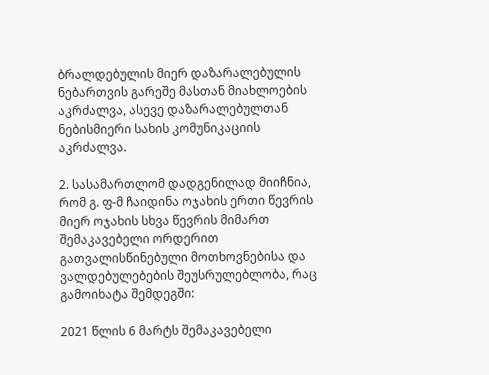ბრალდებულის მიერ დაზარალებულის ნებართვის გარეშე მასთან მიახლოების აკრძალვა, ასევე დაზარალებულთან ნებისმიერი სახის კომუნიკაციის აკრძალვა.

2. სასამართლომ დადგენილად მიიჩნია, რომ გ. ფ-მ ჩაიდინა ოჯახის ერთი წევრის მიერ ოჯახის სხვა წევრის მიმართ შემაკავებელი ორდერით გათვალისწინებული მოთხოვნებისა და ვალდებულებების შეუსრულებლობა, რაც გამოიხატა შემდეგში:

2021 წლის 6 მარტს შემაკავებელი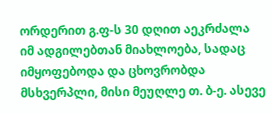ორდერით გ.ფ-ს 30 დღით აეკრძალა იმ ადგილებთან მიახლოება, სადაც იმყოფებოდა და ცხოვრობდა მსხვერპლი, მისი მეუღლე თ. ბ-ე. ასევე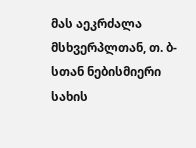მას აეკრძალა მსხვერპლთან, თ. ბ-სთან ნებისმიერი სახის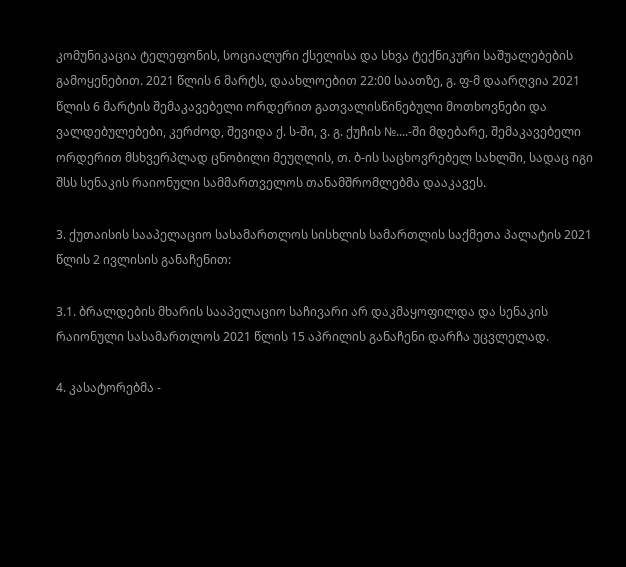კომუნიკაცია ტელეფონის, სოციალური ქსელისა და სხვა ტექნიკური საშუალებების გამოყენებით. 2021 წლის 6 მარტს, დაახლოებით 22:00 საათზე, გ. ფ-მ დაარღვია 2021 წლის 6 მარტის შემაკავებელი ორდერით გათვალისწინებული მოთხოვნები და ვალდებულებები, კერძოდ, შევიდა ქ. ს-ში, ვ. გ. ქუჩის №....-ში მდებარე, შემაკავებელი ორდერით მსხვერპლად ცნობილი მეუღლის, თ. ბ-ის საცხოვრებელ სახლში, სადაც იგი შსს სენაკის რაიონული სამმართველოს თანამშრომლებმა დააკავეს.

3. ქუთაისის სააპელაციო სასამართლოს სისხლის სამართლის საქმეთა პალატის 2021 წლის 2 ივლისის განაჩენით:

3.1. ბრალდების მხარის სააპელაციო საჩივარი არ დაკმაყოფილდა და სენაკის რაიონული სასამართლოს 2021 წლის 15 აპრილის განაჩენი დარჩა უცვლელად.

4. კასატორებმა -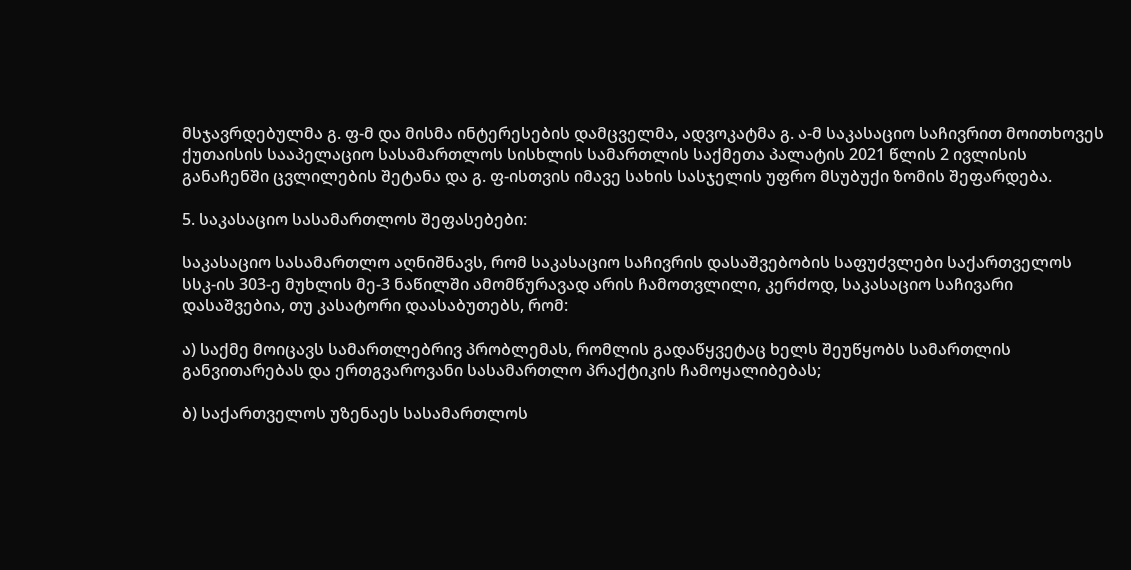მსჯავრდებულმა გ. ფ-მ და მისმა ინტერესების დამცველმა, ადვოკატმა გ. ა-მ საკასაციო საჩივრით მოითხოვეს ქუთაისის სააპელაციო სასამართლოს სისხლის სამართლის საქმეთა პალატის 2021 წლის 2 ივლისის განაჩენში ცვლილების შეტანა და გ. ფ-ისთვის იმავე სახის სასჯელის უფრო მსუბუქი ზომის შეფარდება.

5. საკასაციო სასამართლოს შეფასებები:

საკასაციო სასამართლო აღნიშნავს, რომ საკასაციო საჩივრის დასაშვებობის საფუძვლები საქართველოს სსკ-ის 303-ე მუხლის მე-3 ნაწილში ამომწურავად არის ჩამოთვლილი, კერძოდ, საკასაციო საჩივარი დასაშვებია, თუ კასატორი დაასაბუთებს, რომ:

ა) საქმე მოიცავს სამართლებრივ პრობლემას, რომლის გადაწყვეტაც ხელს შეუწყობს სამართლის განვითარებას და ერთგვაროვანი სასამართლო პრაქტიკის ჩამოყალიბებას;

ბ) საქართველოს უზენაეს სასამართლოს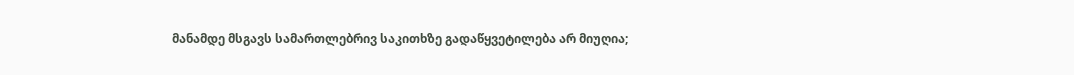მანამდე მსგავს სამართლებრივ საკითხზე გადაწყვეტილება არ მიუღია;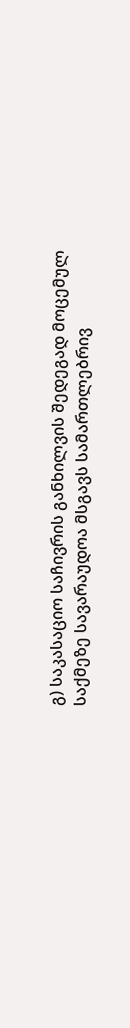გ) საკასაციო საჩივრის განხილვის შედეგად მოცემულ საქმეზე სავარაუდოა მსგავს სამართლებრივ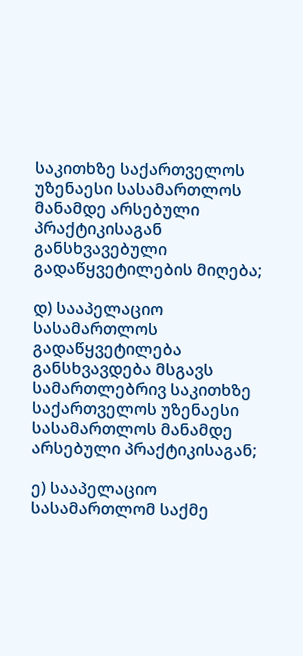საკითხზე საქართველოს უზენაესი სასამართლოს მანამდე არსებული პრაქტიკისაგან განსხვავებული გადაწყვეტილების მიღება;

დ) სააპელაციო სასამართლოს გადაწყვეტილება განსხვავდება მსგავს სამართლებრივ საკითხზე საქართველოს უზენაესი სასამართლოს მანამდე არსებული პრაქტიკისაგან;

ე) სააპელაციო სასამართლომ საქმე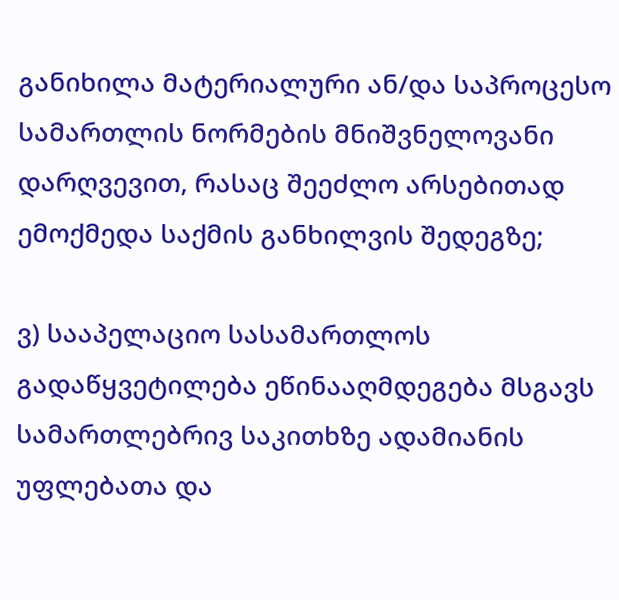განიხილა მატერიალური ან/და საპროცესო სამართლის ნორმების მნიშვნელოვანი დარღვევით, რასაც შეეძლო არსებითად ემოქმედა საქმის განხილვის შედეგზე;

ვ) სააპელაციო სასამართლოს გადაწყვეტილება ეწინააღმდეგება მსგავს სამართლებრივ საკითხზე ადამიანის უფლებათა და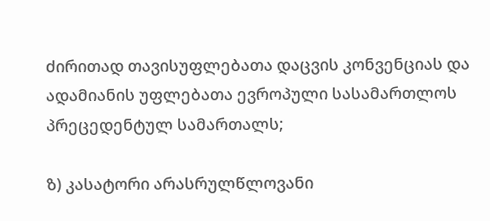ძირითად თავისუფლებათა დაცვის კონვენციას და ადამიანის უფლებათა ევროპული სასამართლოს პრეცედენტულ სამართალს;

ზ) კასატორი არასრულწლოვანი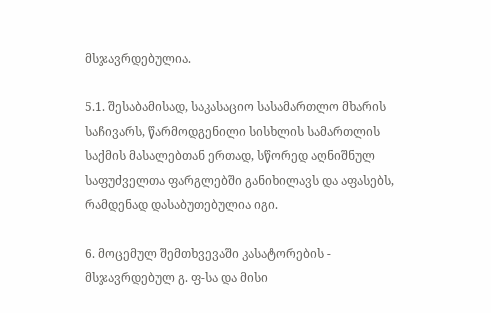მსჯავრდებულია.

5.1. შესაბამისად, საკასაციო სასამართლო მხარის საჩივარს, წარმოდგენილი სისხლის სამართლის საქმის მასალებთან ერთად, სწორედ აღნიშნულ საფუძველთა ფარგლებში განიხილავს და აფასებს, რამდენად დასაბუთებულია იგი.

6. მოცემულ შემთხვევაში კასატორების - მსჯავრდებულ გ. ფ-სა და მისი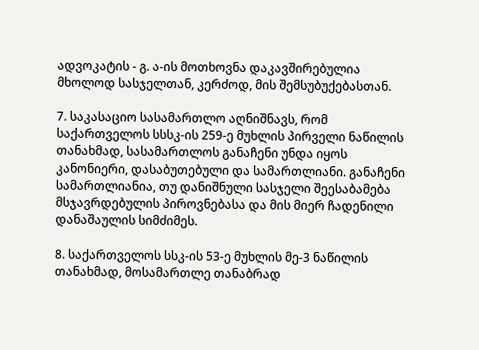ადვოკატის - გ. ა-ის მოთხოვნა დაკავშირებულია მხოლოდ სასჯელთან, კერძოდ, მის შემსუბუქებასთან.

7. საკასაციო სასამართლო აღნიშნავს, რომ საქართველოს სსსკ-ის 259-ე მუხლის პირველი ნაწილის თანახმად, სასამართლოს განაჩენი უნდა იყოს კანონიერი, დასაბუთებული და სამართლიანი. განაჩენი სამართლიანია, თუ დანიშნული სასჯელი შეესაბამება მსჯავრდებულის პიროვნებასა და მის მიერ ჩადენილი დანაშაულის სიმძიმეს.

8. საქართველოს სსკ-ის 53-ე მუხლის მე-3 ნაწილის თანახმად, მოსამართლე თანაბრად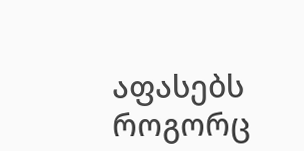აფასებს როგორც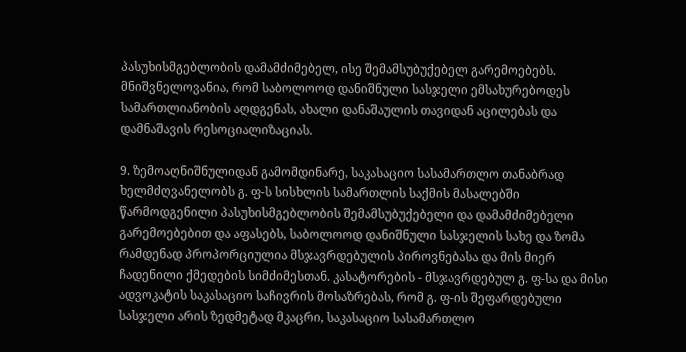პასუხისმგებლობის დამამძიმებელ, ისე შემამსუბუქებელ გარემოებებს. მნიშვნელოვანია, რომ საბოლოოდ დანიშნული სასჯელი ემსახურებოდეს სამართლიანობის აღდგენას, ახალი დანაშაულის თავიდან აცილებას და დამნაშავის რესოციალიზაციას.

9. ზემოაღნიშნულიდან გამომდინარე, საკასაციო სასამართლო თანაბრად ხელმძღვანელობს გ. ფ-ს სისხლის სამართლის საქმის მასალებში წარმოდგენილი პასუხისმგებლობის შემამსუბუქებელი და დამამძიმებელი გარემოებებით და აფასებს, საბოლოოდ დანიშნული სასჯელის სახე და ზომა რამდენად პროპორციულია მსჯავრდებულის პიროვნებასა და მის მიერ ჩადენილი ქმედების სიმძიმესთან. კასატორების - მსჯავრდებულ გ. ფ-სა და მისი ადვოკატის საკასაციო საჩივრის მოსაზრებას, რომ გ. ფ-ის შეფარდებული სასჯელი არის ზედმეტად მკაცრი, საკასაციო სასამართლო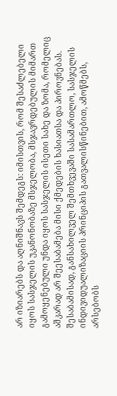არ იზიარებს და აღნიშნავს შემდეგს: იმისთვის, რომ შესაძლებელი იყოს სასჯელის უკანონობაზე მსჯელობა, მსჯავრდებულის მიმართ გამოყენებული უნდა იყოს სასჯელის ისეთი სახე და ზომა, რომელიც აშკარად არ შეესაბამება მისი ქმედების ხასიათსა და პიროვნებას. შესაბამისად, განსახილველ შემთხვევაში სასამართლო, სასჯელის ინდივიდუალიზაციის პრინციპის გათვალისწინებით, ამოწმებს, არსებობს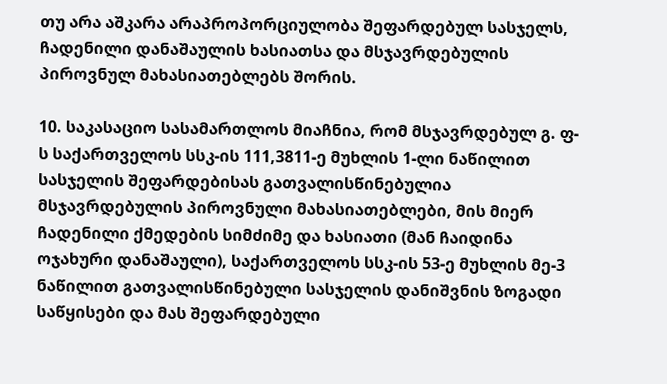თუ არა აშკარა არაპროპორციულობა შეფარდებულ სასჯელს, ჩადენილი დანაშაულის ხასიათსა და მსჯავრდებულის პიროვნულ მახასიათებლებს შორის.

10. საკასაციო სასამართლოს მიაჩნია, რომ მსჯავრდებულ გ. ფ-ს საქართველოს სსკ-ის 111,3811-ე მუხლის 1-ლი ნაწილით სასჯელის შეფარდებისას გათვალისწინებულია მსჯავრდებულის პიროვნული მახასიათებლები, მის მიერ ჩადენილი ქმედების სიმძიმე და ხასიათი (მან ჩაიდინა ოჯახური დანაშაული), საქართველოს სსკ-ის 53-ე მუხლის მე-3 ნაწილით გათვალისწინებული სასჯელის დანიშვნის ზოგადი საწყისები და მას შეფარდებული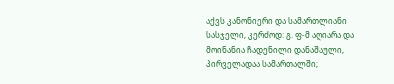აქვს კანონიერი და სამართლიანი სასჯელი, კერძოდ: გ. ფ-მ აღიარა და მოინანია ჩადენილი დანაშაული, პირველადაა სამართალში;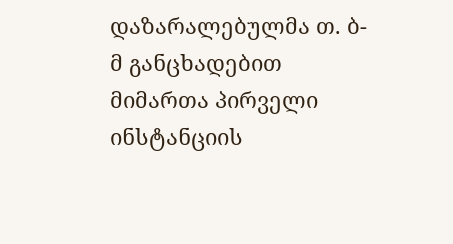დაზარალებულმა თ. ბ-მ განცხადებით მიმართა პირველი ინსტანციის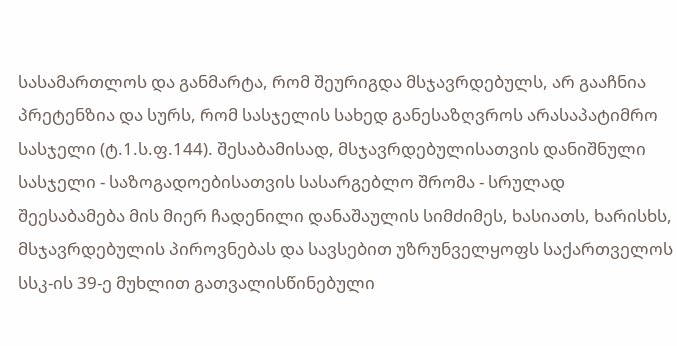სასამართლოს და განმარტა, რომ შეურიგდა მსჯავრდებულს, არ გააჩნია პრეტენზია და სურს, რომ სასჯელის სახედ განესაზღვროს არასაპატიმრო სასჯელი (ტ.1.ს.ფ.144). შესაბამისად, მსჯავრდებულისათვის დანიშნული სასჯელი - საზოგადოებისათვის სასარგებლო შრომა - სრულად შეესაბამება მის მიერ ჩადენილი დანაშაულის სიმძიმეს, ხასიათს, ხარისხს, მსჯავრდებულის პიროვნებას და სავსებით უზრუნველყოფს საქართველოს სსკ-ის 39-ე მუხლით გათვალისწინებული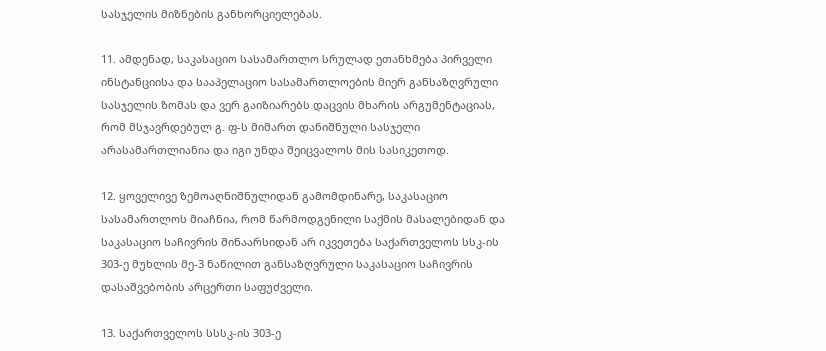სასჯელის მიზნების განხორციელებას.

11. ამდენად, საკასაციო სასამართლო სრულად ეთანხმება პირველი ინსტანციისა და სააპელაციო სასამართლოების მიერ განსაზღვრული სასჯელის ზომას და ვერ გაიზიარებს დაცვის მხარის არგუმენტაციას, რომ მსჯავრდებულ გ. ფ-ს მიმართ დანიშნული სასჯელი არასამართლიანია და იგი უნდა შეიცვალოს მის სასიკეთოდ.

12. ყოველივე ზემოაღნიშნულიდან გამომდინარე, საკასაციო სასამართლოს მიაჩნია, რომ წარმოდგენილი საქმის მასალებიდან და საკასაციო საჩივრის შინაარსიდან არ იკვეთება საქართველოს სსკ-ის 303-ე მუხლის მე-3 ნაწილით განსაზღვრული საკასაციო საჩივრის დასაშვებობის არცერთი საფუძველი.

13. საქართველოს სსსკ-ის 303-ე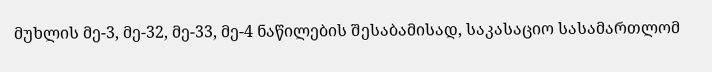მუხლის მე-3, მე-32, მე-33, მე-4 ნაწილების შესაბამისად, საკასაციო სასამართლომ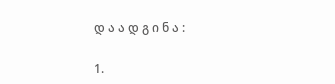დ ა ა დ გ ი ნ ა :

1.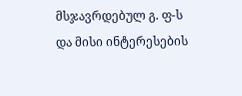მსჯავრდებულ გ. ფ-ს და მისი ინტერესების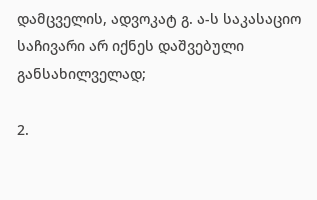დამცველის, ადვოკატ გ. ა-ს საკასაციო საჩივარი არ იქნეს დაშვებული განსახილველად;

2.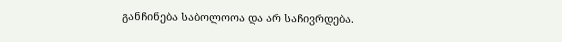განჩინება საბოლოოა და არ საჩივრდება.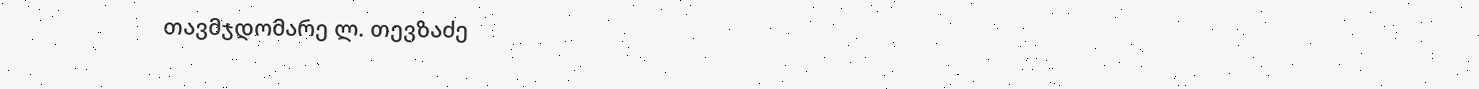თავმჯდომარე ლ. თევზაძე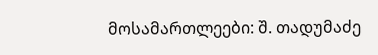მოსამართლეები: შ. თადუმაძე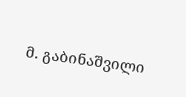მ. გაბინაშვილი